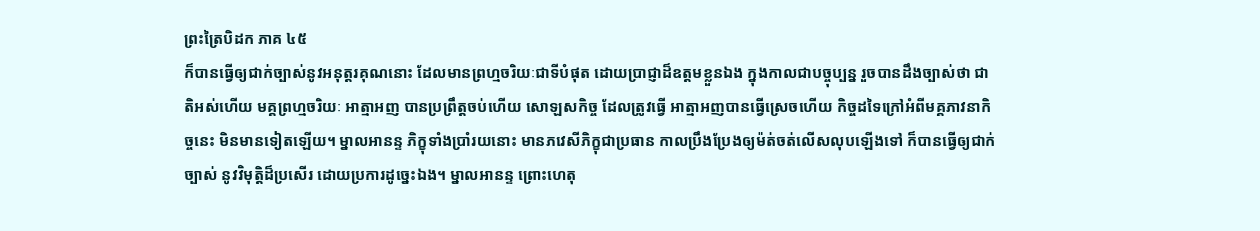ព្រះត្រៃបិដក ភាគ ៤៥
ក៏បានធ្វើឲ្យជាក់ច្បាស់នូវអនុត្តរគុណនោះ ដែលមានព្រហ្មចរិយៈជាទីបំផុត ដោយប្រាជ្ញាដ៏ឧត្តមខ្លួនឯង ក្នុងកាលជាបច្ចុប្បន្ន រួចបានដឹងច្បាស់ថា ជាតិអស់ហើយ មគ្គព្រហ្មចរិយៈ អាត្មាអញ បានប្រព្រឹត្តចប់ហើយ សោឡសកិច្ច ដែលត្រូវធ្វើ អាត្មាអញបានធ្វើស្រេចហើយ កិច្ចដទៃក្រៅអំពីមគ្គភាវនាកិច្ចនេះ មិនមានទៀតឡើយ។ ម្នាលអានន្ទ ភិក្ខុទាំងប្រាំរយនោះ មានភវេសីភិក្ខុជាប្រធាន កាលប្រឹងប្រែងឲ្យម៉ត់ចត់លើសលុបឡើងទៅ ក៏បានធ្វើឲ្យជាក់ច្បាស់ នូវវិមុត្តិដ៏ប្រសើរ ដោយប្រការដូច្នេះឯង។ ម្នាលអានន្ទ ព្រោះហេតុ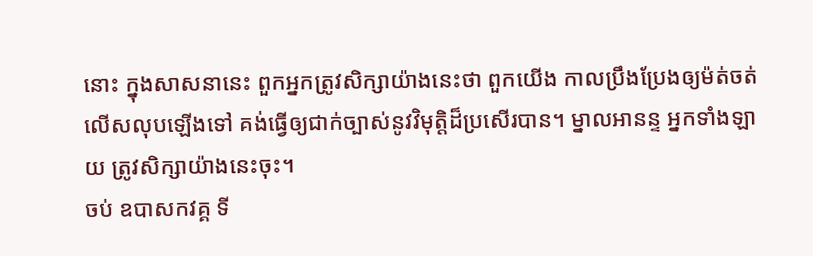នោះ ក្នុងសាសនានេះ ពួកអ្នកត្រូវសិក្សាយ៉ាងនេះថា ពួកយើង កាលប្រឹងប្រែងឲ្យម៉ត់ចត់ លើសលុបឡើងទៅ គង់ធ្វើឲ្យជាក់ច្បាស់នូវវិមុត្តិដ៏ប្រសើរបាន។ ម្នាលអានន្ទ អ្នកទាំងឡាយ ត្រូវសិក្សាយ៉ាងនេះចុះ។
ចប់ ឧបាសកវគ្គ ទី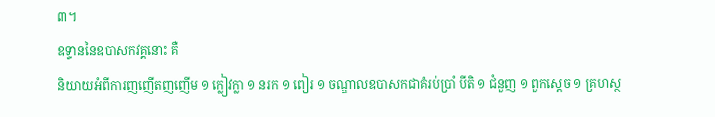៣។
ឧទ្ទាននៃឧបាសកវគ្គនោះ គឺ
និយាយអំពីការញញើតញញើម ១ ក្លៀវក្លា ១ នរក ១ ពៀរ ១ ចណ្ឌាលឧបាសកជាគំរប់ប្រាំ បីតិ ១ ជំនួញ ១ ពួកស្តេច ១ គ្រហស្ថ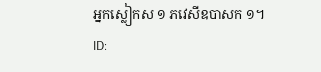អ្នកស្លៀកស ១ ភវេសីឧបាសក ១។
ID: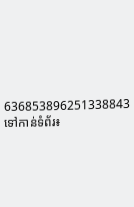636853896251338843
ទៅកាន់ទំព័រ៖